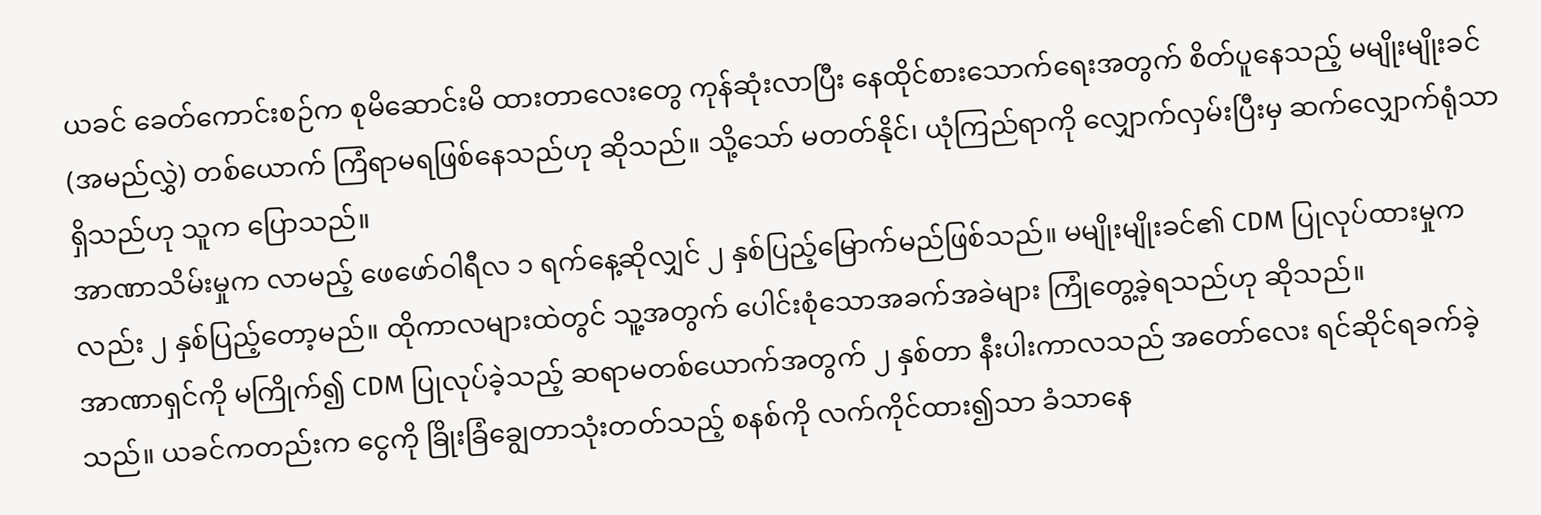ယခင် ခေတ်ကောင်းစဉ်က စုမိဆောင်းမိ ထားတာလေးတွေ ကုန်ဆုံးလာပြီး နေထိုင်စားသောက်ရေးအတွက် စိတ်ပူနေသည့် မမျိုးမျိုးခင် (အမည်လွှဲ) တစ်ယောက် ကြံရာမရဖြစ်နေသည်ဟု ဆိုသည်။ သို့သော် မတတ်နိုင်၊ ယုံကြည်ရာကို လျှောက်လှမ်းပြီးမှ ဆက်လျှောက်ရုံသာ ရှိသည်ဟု သူက ပြောသည်။
အာဏာသိမ်းမှုက လာမည့် ဖေဖော်ဝါရီလ ၁ ရက်နေ့ဆိုလျှင် ၂ နှစ်ပြည့်မြောက်မည်ဖြစ်သည်။ မမျိုးမျိုးခင်၏ CDM ပြုလုပ်ထားမှုကလည်း ၂ နှစ်ပြည့်တော့မည်။ ထိုကာလများထဲတွင် သူ့အတွက် ပေါင်းစုံသောအခက်အခဲများ ကြုံတွေ့ခဲ့ရသည်ဟု ဆိုသည်။
အာဏာရှင်ကို မကြိုက်၍ CDM ပြုလုပ်ခဲ့သည့် ဆရာမတစ်ယောက်အတွက် ၂ နှစ်တာ နီးပါးကာလသည် အတော်လေး ရင်ဆိုင်ရခက်ခဲ့သည်။ ယခင်ကတည်းက ငွေကို ခြိုးခြံချွေတာသုံးတတ်သည့် စနစ်ကို လက်ကိုင်ထား၍သာ ခံသာနေ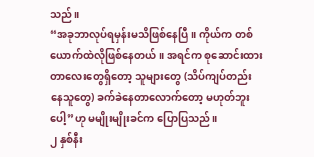သည်။
“အခုဘာလုပ်ရမှန်းမသိဖြစ်နေပြီ။ ကိုယ်က တစ်ယောက်ထဲလိုဖြစ်နေတယ်။ အရင်က စုဆောင်းထားတာလေးတွေရှိတော့ သူများတွေ (သိပ်ကျပ်တည်းနေသူတွေ) ခက်ခဲနေတာလောက်တော့ မဟုတ်ဘူးပေါ့”ဟု မမျိုးမျိုးခင်က ပြောပြသည်။
၂ နှစ်နီး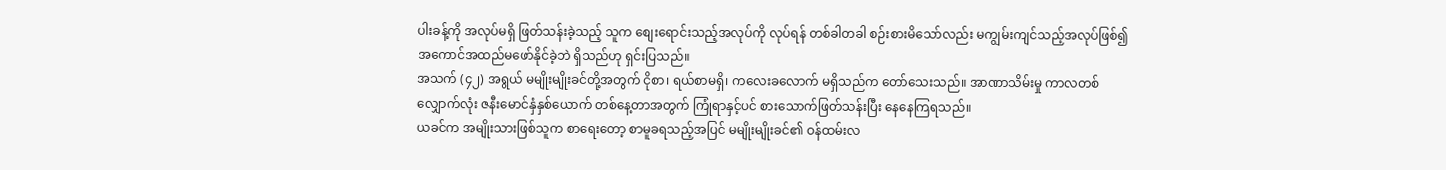ပါးခန့်ကို အလုပ်မရှိ ဖြတ်သန်းခဲ့သည့် သူက စျေးရောင်းသည့်အလုပ်ကို လုပ်ရန် တစ်ခါတခါ စဉ်းစားမိသော်လည်း မကျွမ်းကျင်သည့်အလုပ်ဖြစ်၍ အကောင်အထည်မဖော်နိုင်ခဲ့ဘဲ ရှိသည်ဟု ရှင်းပြသည်။
အသက် (၄၂) အရွယ် မမျိုးမျိုးခင်တို့အတွက် ငိုစာ၊ ရယ်စာမရှိ၊ ကလေးခလောက် မရှိသည်က တော်သေးသည်။ အာဏာသိမ်းမှု ကာလတစ်လျှောက်လုံး ဇနီးမောင်နှံနှစ်ယောက် တစ်နေ့တာအတွက် ကြုံရာနှင့်ပင် စားသောက်ဖြတ်သန်းပြီး နေနေကြရသည်။
ယခင်က အမျိုးသားဖြစ်သူက စာရေးတော့ စာမူခရသည့်အပြင် မမျိုးမျိုးခင်၏ ဝန်ထမ်းလ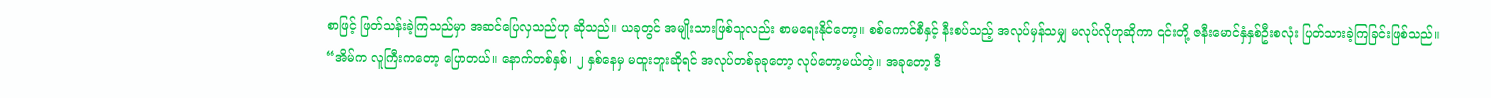စာဖြင့် ဖြတ်သန်းခဲ့ကြသည်မှာ အဆင်ပြေလှသည်ဟု ဆိုသည်။ ယခုတွင် အမျိုးသားဖြစ်သူလည်း စာမရေးနိုင်တော့။ စစ်ကောင်စီနှင့် နီးစပ်သည့် အလုပ်မှန်သမျှ မလုပ်လိုဟုဆိုကာ ၎င်းတို့ ဇနီးမောင်နှံနှစ်ဦးစလုံး ပြတ်သားခဲ့ကြခြင်းဖြစ်သည်။
“အိမ်က လူကြီးကတော့ ပြောတယ်။ နောက်တစ်နှစ်၊ ၂ နှစ်နေမှ မထူးဘူးဆိုရင် အလုပ်တစ်ခုခုတော့ လုပ်တော့မယ်တဲ့။ အခုတော့ ဒီ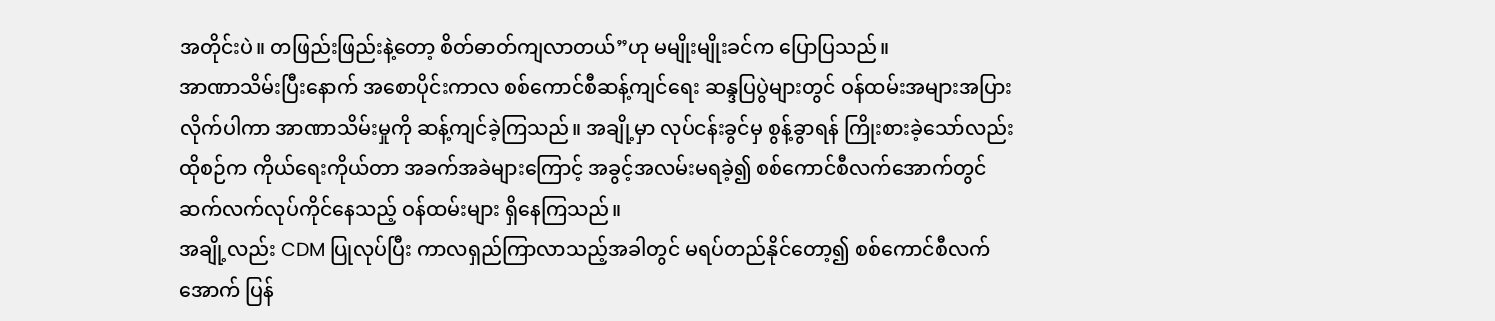အတိုင်းပဲ။ တဖြည်းဖြည်းနဲ့တော့ စိတ်ဓာတ်ကျလာတယ်”ဟု မမျိုးမျိုးခင်က ပြောပြသည်။
အာဏာသိမ်းပြီးနောက် အစောပိုင်းကာလ စစ်ကောင်စီဆန့်ကျင်ရေး ဆန္ဒပြပွဲများတွင် ဝန်ထမ်းအများအပြား လိုက်ပါကာ အာဏာသိမ်းမှုကို ဆန့်ကျင်ခဲ့ကြသည်။ အချို့မှာ လုပ်ငန်းခွင်မှ စွန့်ခွာရန် ကြိုးစားခဲ့သော်လည်း ထိုစဉ်က ကိုယ်ရေးကိုယ်တာ အခက်အခဲများကြောင့် အခွင့်အလမ်းမရခဲ့၍ စစ်ကောင်စီလက်အောက်တွင် ဆက်လက်လုပ်ကိုင်နေသည့် ဝန်ထမ်းများ ရှိနေကြသည်။
အချို့လည်း CDM ပြုလုပ်ပြီး ကာလရှည်ကြာလာသည့်အခါတွင် မရပ်တည်နိုင်တော့၍ စစ်ကောင်စီလက်အောက် ပြန်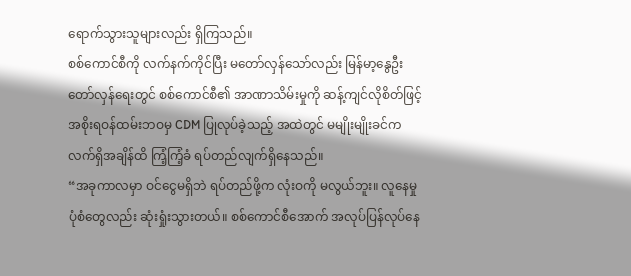ရောက်သွားသူများလည်း ရှိကြသည်။
စစ်ကောင်စီကို လက်နက်ကိုင်ပြီး မတော်လှန်သော်လည်း မြန်မာ့နွေဦးတော်လှန်ရေးတွင် စစ်ကောင်စီ၏ အာဏာသိမ်းမှုကို ဆန့်ကျင်လိုစိတ်ဖြင့် အစိုးရဝန်ထမ်းဘဝမှ CDM ပြုလုပ်ခဲ့သည့် အထဲတွင် မမျိုးမျိုးခင်က လက်ရှိအချိန်ထိ ကြံ့ကြံ့ခံ ရပ်တည်လျက်ရှိနေသည်။
“အခုကာလမှာ ဝင်ငွေမရှိဘဲ ရပ်တည်ဖို့က လုံးဝကို မလွယ်ဘူး။ လူနေမှု ပုံစံတွေလည်း ဆုံးရှုံးသွားတယ်။ စစ်ကောင်စီအောက် အလုပ်ပြန်လုပ်နေ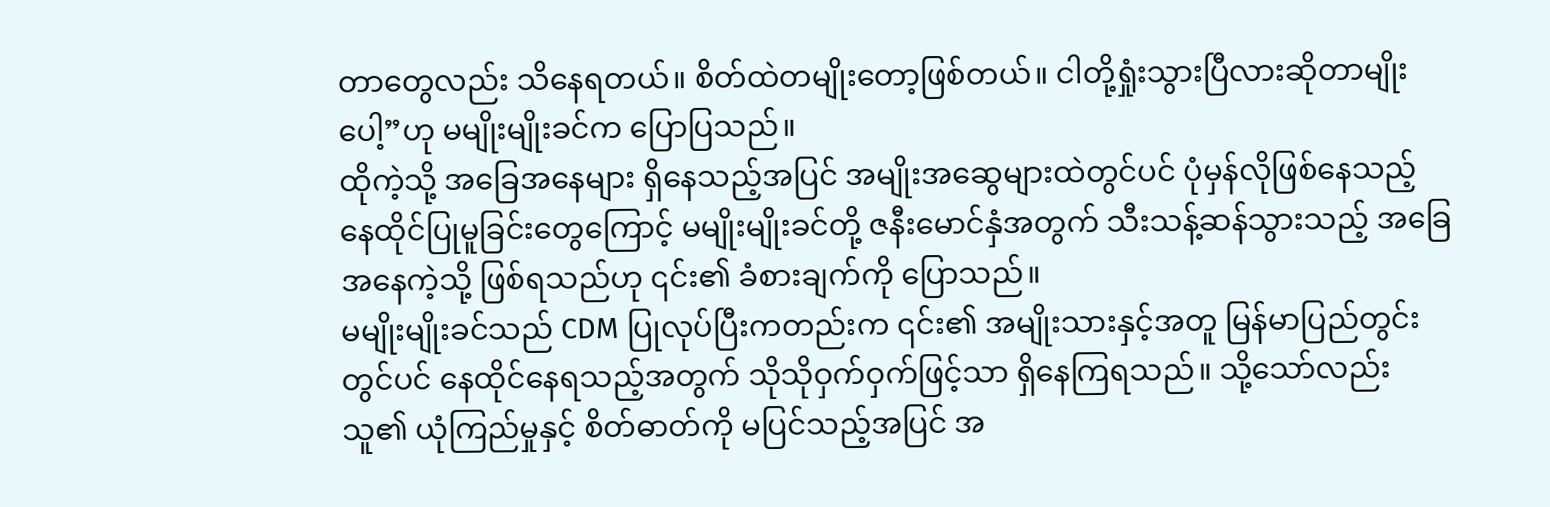တာတွေလည်း သိနေရတယ်။ စိတ်ထဲတမျိုးတော့ဖြစ်တယ်။ ငါတို့ရှုံးသွားပြီလားဆိုတာမျိုးပေါ့”ဟု မမျိုးမျိုးခင်က ပြောပြသည်။
ထိုကဲ့သို့ အခြေအနေများ ရှိနေသည့်အပြင် အမျိုးအဆွေများထဲတွင်ပင် ပုံမှန်လိုဖြစ်နေသည့် နေထိုင်ပြုမူခြင်းတွေကြောင့် မမျိုးမျိုးခင်တို့ ဇနီးမောင်နှံအတွက် သီးသန့်ဆန်သွားသည့် အခြေအနေကဲ့သို့ ဖြစ်ရသည်ဟု ၎င်း၏ ခံစားချက်ကို ပြောသည်။
မမျိုးမျိုးခင်သည် CDM ပြုလုပ်ပြီးကတည်းက ၎င်း၏ အမျိုးသားနှင့်အတူ မြန်မာပြည်တွင်းတွင်ပင် နေထိုင်နေရသည့်အတွက် သိုသိုဝှက်ဝှက်ဖြင့်သာ ရှိနေကြရသည်။ သို့သော်လည်း သူ၏ ယုံကြည်မှုနှင့် စိတ်ဓာတ်ကို မပြင်သည့်အပြင် အ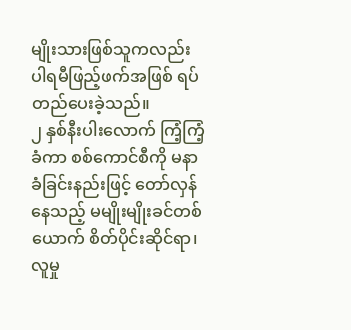မျိုးသားဖြစ်သူကလည်း ပါရမီဖြည့်ဖက်အဖြစ် ရပ်တည်ပေးခဲ့သည်။
၂ နှစ်နီးပါးလောက် ကြံ့ကြံ့ခံကာ စစ်ကောင်စီကို မနာခံခြင်းနည်းဖြင့် တော်လှန်နေသည့် မမျိုးမျိုးခင်တစ်ယောက် စိတ်ပိုင်းဆိုင်ရာ၊ လူမှု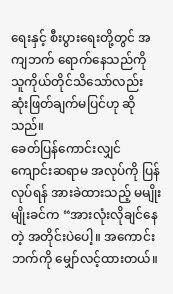ရေးနှင့် စီးပွားရေးတို့တွင် အကျဘက် ရောက်နေသည်ကို သူကိုယ်တိုင်သိသော်လည်း ဆုံးဖြတ်ချက်မပြင်ဟု ဆိုသည်။
ခေတ်ပြန်ကောင်းလျှင် ကျောင်းဆရာမ အလုပ်ကို ပြန်လုပ်ရန် အားခဲထားသည့် မမျိုးမျိုးခင်က “အားလုံးလိုချင်နေတဲ့ အတိုင်းပဲပေါ့။ အကောင်းဘက်ကို မျှော်လင့်ထားတယ်။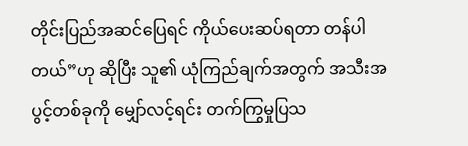တိုင်းပြည်အဆင်ပြေရင် ကိုယ်ပေးဆပ်ရတာ တန်ပါတယ်”ဟု ဆိုပြီး သူ၏ ယုံကြည်ချက်အတွက် အသီးအပွင့်တစ်ခုကို မျှော်လင့်ရင်း တက်ကြွမှုပြသ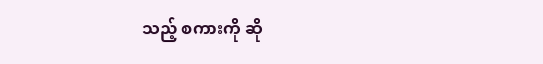သည့် စကားကို ဆို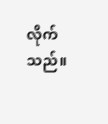လိုက်သည်။